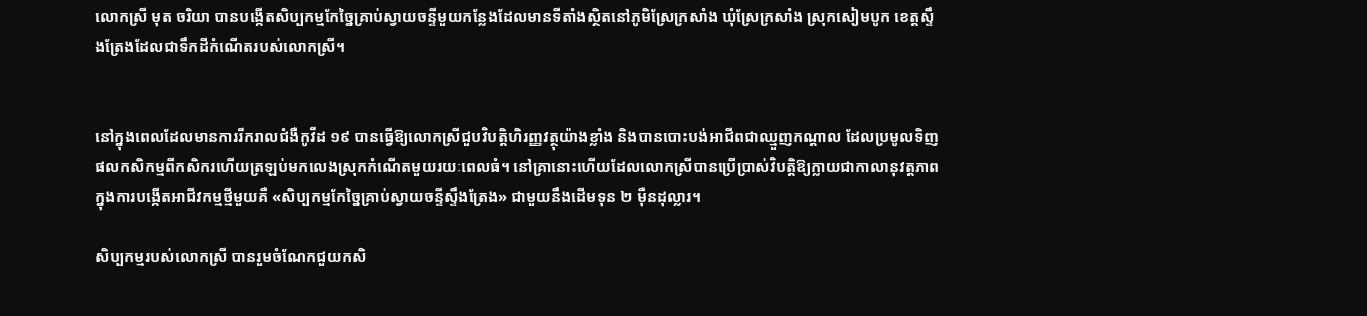លោកស្រី មុត ចរិយា បានបង្កើតសិប្បកម្មកែច្នៃគ្រាប់ស្វាយចន្ទីមួយកន្លែងដែលមានទីតាំងស្ថិតនៅភូមិស្រែក្រសាំង ឃុំស្រែក្រសាំង ស្រុកសៀមបូក ខេត្តស្ទឹងត្រែងដែលជាទឹកដីកំណើតរបស់លោកស្រី។


នៅក្នុងពេលដែលមានការរីករាលជំងឺកូវីដ ១៩ បានធ្វើឱ្យលោកស្រីជួបវិបត្តិហិរញ្ញវត្ថុយ៉ាងខ្លាំង និងបានបោះបង់អាជីពជាឈ្មួញកណ្តាល ដែលប្រមូលទិញផលកសិកម្មពីកសិករហើយត្រឡប់មកលេងស្រុកកំណើតមួយរយៈពេលធំ។ នៅគ្រានោះហើយដែលលោកស្រីបានប្រើប្រាស់វិបត្តិឱ្យក្លាយជាកាលានុវត្តភាពក្នុងការបង្កើតអាជីវកម្មថ្មីមួយគឺ «សិប្បកម្មកែច្នៃគ្រាប់ស្វាយចន្ទីស្ទឹងត្រែង» ជាមួយនឹងដើមទុន ២ ម៉ឺនដុល្លារ។

សិប្បកម្មរបស់លោកស្រី បានរួមចំណែកជួយកសិ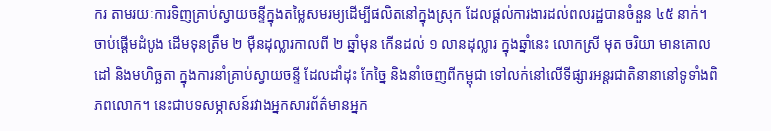ករ តាមរយៈការទិញគ្រាប់ស្វាយចន្ទីក្នុងតម្លៃសមរម្យដើម្បីផលិតនៅក្នុងស្រុក ដែលផ្តល់ការងារដល់ពលរដ្ឋបានចំនួន ៤៥ នាក់។ ចាប់ផ្តើមដំបូង ដើមទុនត្រឹម ២ ម៉ឺនដុល្លារកាលពី ២ ឆ្នាំមុន កើនដល់ ១ លានដុល្លារ ក្នុងឆ្នាំនេះ លោកស្រី មុត ចរិយា មានគោលដៅ និងមហិច្ឆតា ក្នុងការនាំគ្រាប់ស្វាយចន្ទី ដែលដាំដុះ កែច្នៃ និងនាំចេញពីកម្ពុជា ទៅលក់នៅលើទីផ្សារអន្តរជាតិនានានៅទូទាំងពិភពលោក។ នេះជាបទសម្ភាសន៍រវាងអ្នកសារព័ត៌មានអ្នក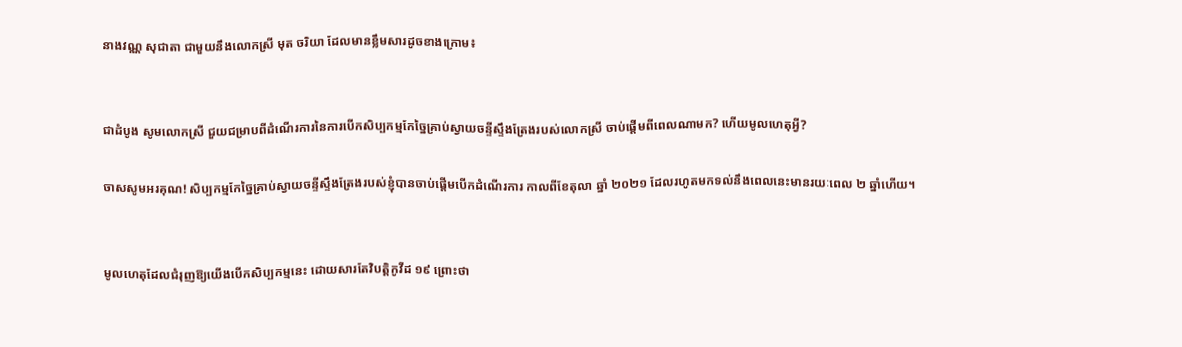នាងវណ្ណ សុជាតា ជាមួយនឹងលោកស្រី មុត ចរិយា ដែលមានខ្លឹមសារដូចខាងក្រោម៖


ជាដំបូង សូមលោកស្រី ជួយជម្រាបពីដំណើរការនៃការបើកសិប្បកម្មកែច្នៃគ្រាប់ស្វាយចន្ទីស្ទឹងត្រែងរបស់លោកស្រី ចាប់ផ្តើមពីពេលណាមក? ហើយមូលហេតុអ្វី?

ចាសសូមអរគុណ! សិប្បកម្មកែច្នៃគ្រាប់ស្វាយចន្ទីស្ទឹងត្រែងរបស់ខ្ញុំបានចាប់ផ្តើមបើកដំណើរការ កាលពីខែតុលា ឆ្នាំ ២០២១ ដែលរហូតមកទល់នឹងពេលនេះមានរយៈពេល ២ ឆ្នាំហើយ។


មូលហេតុដែលជំរុញឱ្យយើងបើកសិប្បកម្មនេះ ដោយសារតែវិបត្តិកូវីដ ១៩ ព្រោះថា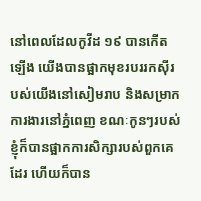នៅពេលដែលកូវីដ ១៩ បានកើតឡើង យើងបានផ្អាកមុខរបររកស៊ីរបស់យើងនៅសៀមរាប និងសម្រាកការងារនៅភ្នំពេញ ខណៈកូនៗរបស់ខ្ញុំក៏បានផ្អាកការសិក្សារបស់ពួកគេដែរ ហើយក៏បាន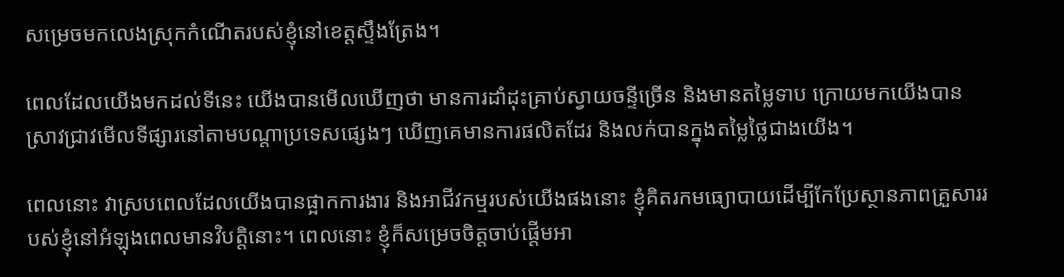សម្រេចមកលេងស្រុកកំណើតរបស់ខ្ញុំនៅខេត្តស្ទឹងត្រែង។

ពេលដែលយើងមកដល់ទីនេះ យើងបានមើលឃើញថា មានការដាំដុះគ្រាប់ស្វាយចន្ទីច្រើន និងមានតម្លៃទាប ក្រោយមកយើងបានស្រាវជ្រាវមើលទីផ្សារនៅតាមបណ្តាប្រទេសផ្សេងៗ ឃើញគេមានការផលិតដែរ និងលក់បានក្នុងតម្លៃថ្លៃជាងយើង។

ពេលនោះ វាស្របពេលដែលយើងបានផ្អាកការងារ និងអាជីវកម្មរបស់យើងផងនោះ ខ្ញុំគិតរកមធ្យោបាយដើម្បីកែប្រែស្ថានភាពគ្រួសាររបស់ខ្ញុំនៅអំឡុងពេលមានវិបត្តិនោះ។ ពេលនោះ ខ្ញុំក៏សម្រេចចិត្តចាប់ផ្តើមអា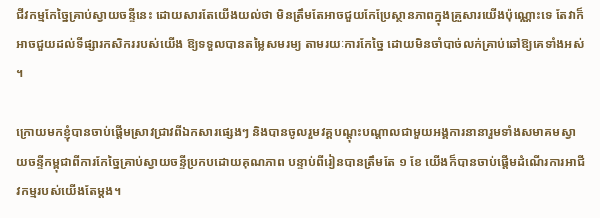ជីវកម្មកែច្នៃគ្រាប់ស្វាយចន្ទីនេះ ដោយសារតែយើងយល់ថា មិនត្រឹមតែអាចជួយកែប្រែស្ថានភាពក្នុងគ្រួសារយើងប៉ុណ្ណោះទេ តែវាក៏អាចជួយដល់ទីផ្សារកសិកររបស់យើង ឱ្យទទួលបានតម្លៃសមរម្យ តាមរយៈការកែច្នៃ ដោយមិនចាំបាច់លក់គ្រាប់ឆៅឱ្យគេទាំងអស់។

ក្រោយមកខ្ញុំបានចាប់ផ្តើមស្រាវជ្រាវពីឯកសារផ្សេងៗ និងបានចូលរួមវគ្គបណ្តុះបណ្តាលជាមួយអង្គការនានារួមទាំងសមាគមស្វាយចន្ទីកម្ពុជាពីការកែច្នៃគ្រាប់ស្វាយចន្ទីប្រកបដោយគុណភាព បន្ទាប់ពីរៀនបានត្រឹមតែ ១ ខែ យើងក៏បានចាប់ផ្តើមដំណើរការអាជីវកម្មរបស់យើងតែម្តង។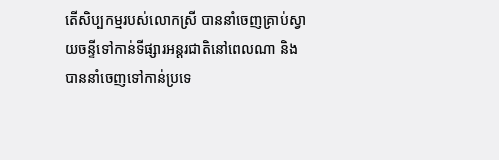តើសិប្បកម្មរបស់លោកស្រី បាននាំចេញគ្រាប់ស្វាយចន្ទីទៅកាន់ទីផ្សារអន្តរជាតិនៅពេលណា និងបាននាំចេញទៅកាន់ប្រទេ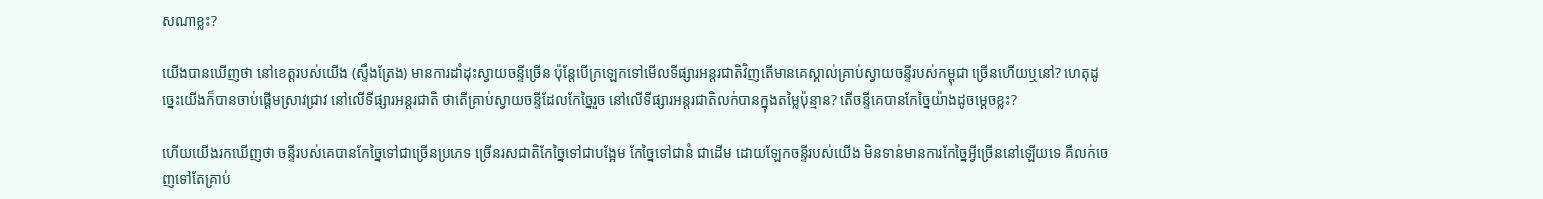សណាខ្លះ?

យើងបានឃើញថា នៅខេត្តរបស់យើង (ស្ទឹងត្រែង) មានការដាំដុះស្វាយចន្ទីច្រើន ប៉ុន្តែបើក្រឡេកទៅមើលទីផ្សារអន្តរជាតិវិញតើមានគេស្គាល់គ្រាប់ស្វាយចន្ទីរបស់កម្ពុជា ច្រើនហើយឬនៅ? ហេតុដូច្នេះយើងក៏បានចាប់ផ្តើមស្រាវជ្រាវ នៅលើទីផ្សារអន្តរជាតិ ថាតើគ្រាប់ស្វាយចន្ទីដែលកែច្នៃរួច នៅលើទីផ្សារអន្តរជាតិលក់បានក្នុងតម្លៃប៉ុន្មាន? តើចន្ទីគេបានកែច្នៃយ៉ាងដូចម្តេចខ្លះ?

ហើយយើងរកឃើញថា ចន្ទីរបស់គេបានកែច្នៃទៅជាច្រើនប្រភេទ ច្រើនរសជាតិកែច្នៃទៅជាបង្អែម កែច្នៃទៅជានំ ជាដើម ដោយឡែកចន្ទីរបស់យើង មិនទាន់មានការកែច្នៃអ្វីច្រើននៅឡើយទេ គឺលក់ចេញទៅតែគ្រាប់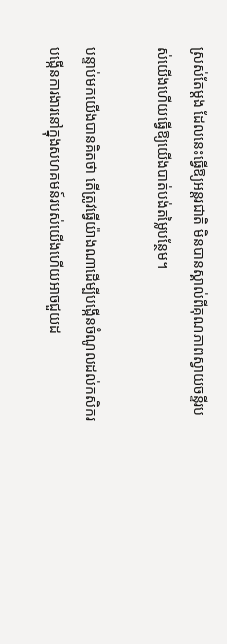ស្រស់តែម្តង ដែលនេះធ្វើឱ្យអន្តរជាតិ មិនបានស្គាល់ពីគុណភាពស្វាយចន្ទីរបស់យើងហើយធ្វើឱ្យយើងបាត់បង់តម្លៃបន្ថែម។

បន្ទាប់មកយើងបានគិតថា តើត្រូវធ្វើយ៉ាងណាដើម្បីបង្កើនចំណូលដល់កសិករ បង្កើនការងារនៅក្នុងសហគមន៍របស់យើងហើយអាចជួយដ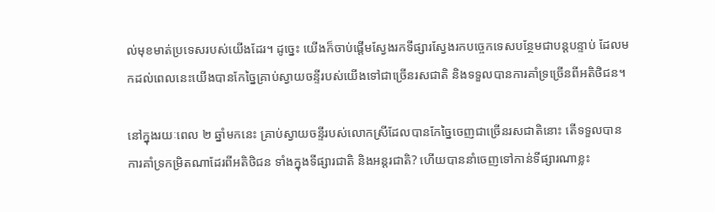ល់មុខមាត់ប្រទេសរបស់យើងដែរ។ ដូច្នេះ យើងក៏ចាប់ផ្តើមស្វែងរកទីផ្សារស្វែងរកបច្ចេកទេសបន្ថែមជាបន្តបន្ទាប់ ដែលមកដល់ពេលនេះយើងបានកែច្នៃគ្រាប់ស្វាយចន្ទីរបស់យើងទៅជាច្រើនរសជាតិ និងទទួលបានការគាំទ្រច្រើនពីអតិថិជន។

នៅក្នុងរយៈពេល ២ ឆ្នាំមកនេះ គ្រាប់ស្វាយចន្ទីរបស់លោកស្រីដែលបានកែច្នៃចេញជាច្រើនរសជាតិនោះ តើទទួលបានការគាំទ្រកម្រិតណាដែរពីអតិថិជន ទាំងក្នុងទីផ្សារជាតិ និងអន្តរជាតិ? ហើយបាននាំចេញទៅកាន់ទីផ្សារណាខ្លះ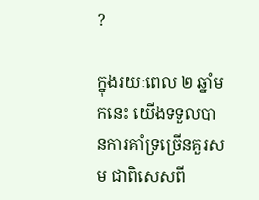?

ក្នុងរយៈពេល ២ ឆ្នាំមកនេះ យើងទទួលបានការគាំទ្រច្រើនគួរសម ជាពិសេសពី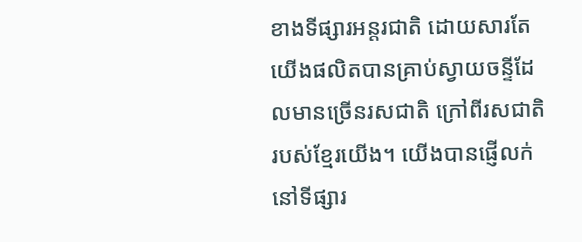ខាងទីផ្សារអន្តរជាតិ ដោយសារតែយើងផលិតបានគ្រាប់ស្វាយចន្ទីដែលមានច្រើនរសជាតិ ក្រៅពីរសជាតិរបស់ខ្មែរយើង។ យើងបានផ្ញើលក់នៅទីផ្សារ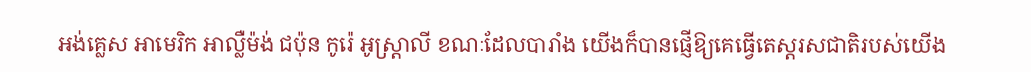អង់គ្លេស អាមេរិក អាល្លឺម៉ង់ ជប៉ុន កូរ៉េ អូស្ត្រាលី ខណៈដែលបារាំង យើងក៏បានផ្ញើឱ្យគេធ្វើតេស្តរសជាតិរបស់យើង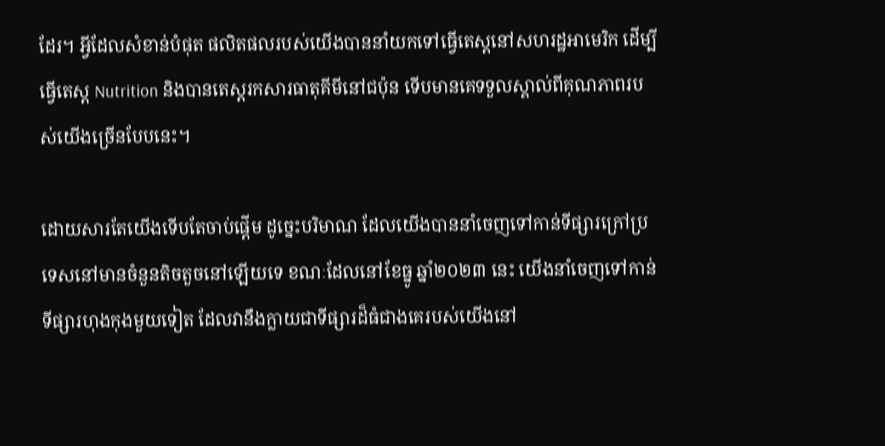ដែរ។ អ្វីដែលសំខាន់បំផុត ផលិតផលរបស់យើងបាននាំយកទៅធ្វើតេស្តនៅសហរដ្ឋអាមេរិក ដើម្បីធ្វើតេស្ត Nutrition និងបានតេស្តរកសារធាតុគីមីនៅជប៉ុន ទើបមានគេទទួលស្គាល់ពីគុណភាពរបស់យើងច្រើនបែបនេះ។

ដោយសារតែយើងទើបតែចាប់ផ្តើម ដូច្នេះបរិមាណ ដែលយើងបាននាំចេញទៅកាន់ទីផ្សារក្រៅប្រទេសនៅមានចំនួនតិចតួចនៅឡើយទេ ខណៈដែលនៅខែធ្នូ ឆ្នាំ២០២៣ នេះ យើងនាំចេញទៅកាន់ទីផ្សារហុងកុងមួយទៀត ដែលវានឹងក្លាយជាទីផ្សារដ៏ធំជាងគេរបស់យើងនៅ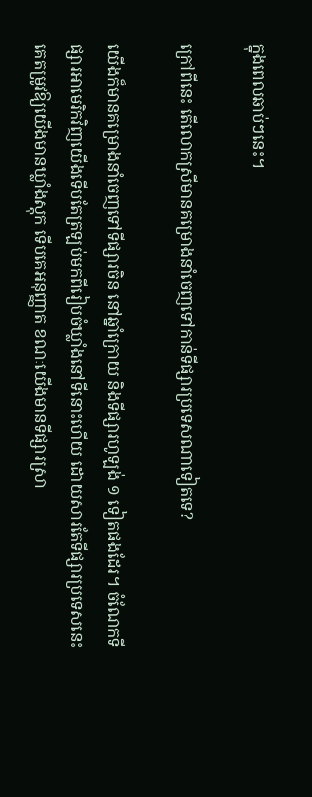ក្នុងពេលឆាប់ៗនេះ។

ក្រៅពីនេះ តើលោកស្រីមានគម្រោងនាំចេញទៅកាន់ទីផ្សារប្រទេសណាទៀតទេ?

យើងក៏មានគម្រោងនាំចេញទៅទីផ្សារចិន នៅឆ្នាំក្រោយ និងទីផ្សារហូឡង់ ១ ទៀតផងដែរ។ ចំណែកទីផ្សារអាមេរិកវិញយើងទើបតែត្រឡប់មកពីរៀបចំឃ្លាំងនៅទីនោះហើយ ដោយសារតែទីផ្សារប្រទេសនេះ គេតម្រូវឱ្យយើងមានឃ្លាំងស្តុក ទើបគេអនុញ្ញាត ខណៈយើងមានទីផ្សារស្រា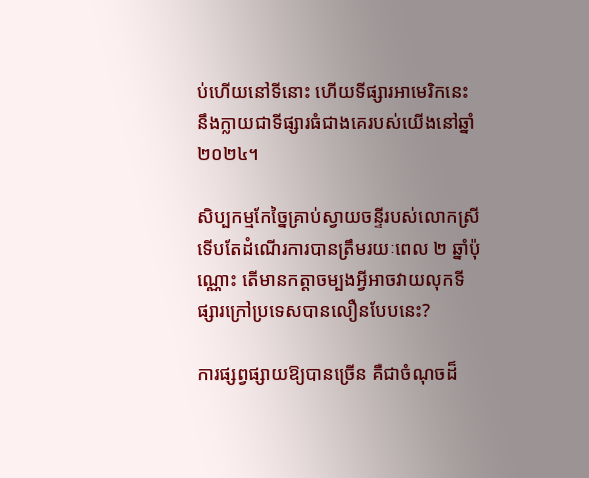ប់ហើយនៅទីនោះ ហើយទីផ្សារអាមេរិកនេះ នឹងក្លាយជាទីផ្សារធំជាងគេរបស់យើងនៅឆ្នាំ ២០២៤។

សិប្បកម្មកែច្នៃគ្រាប់ស្វាយចន្ទីរបស់លោកស្រី ទើបតែដំណើរការបានត្រឹមរយៈពេល ២ ឆ្នាំប៉ុណ្ណោះ តើមានកត្តាចម្បងអ្វីអាចវាយលុកទីផ្សារក្រៅប្រទេសបានលឿនបែបនេះ?

ការផ្សព្វផ្សាយឱ្យបានច្រើន គឺជាចំណុចដ៏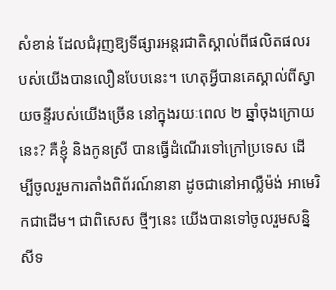សំខាន់ ដែលជំរុញឱ្យទីផ្សារអន្តរជាតិស្គាល់ពីផលិតផលរបស់យើងបានលឿនបែបនេះ។ ហេតុអ្វីបានគេស្គាល់ពីស្វាយចន្ទីរបស់យើងច្រើន នៅក្នុងរយៈពេល ២ ឆ្នាំចុងក្រោយនេះ? គឺខ្ញុំ និងកូនស្រី បានធ្វើដំណើរទៅក្រៅប្រទេស ដើម្បីចូលរួមការតាំងពិព័រណ៍នានា ដូចជានៅអាល្លឺម៉ង់ អាមេរិកជាដើម។ ជាពិសេស ថ្មីៗនេះ យើងបានទៅចូលរួមសន្និសីទ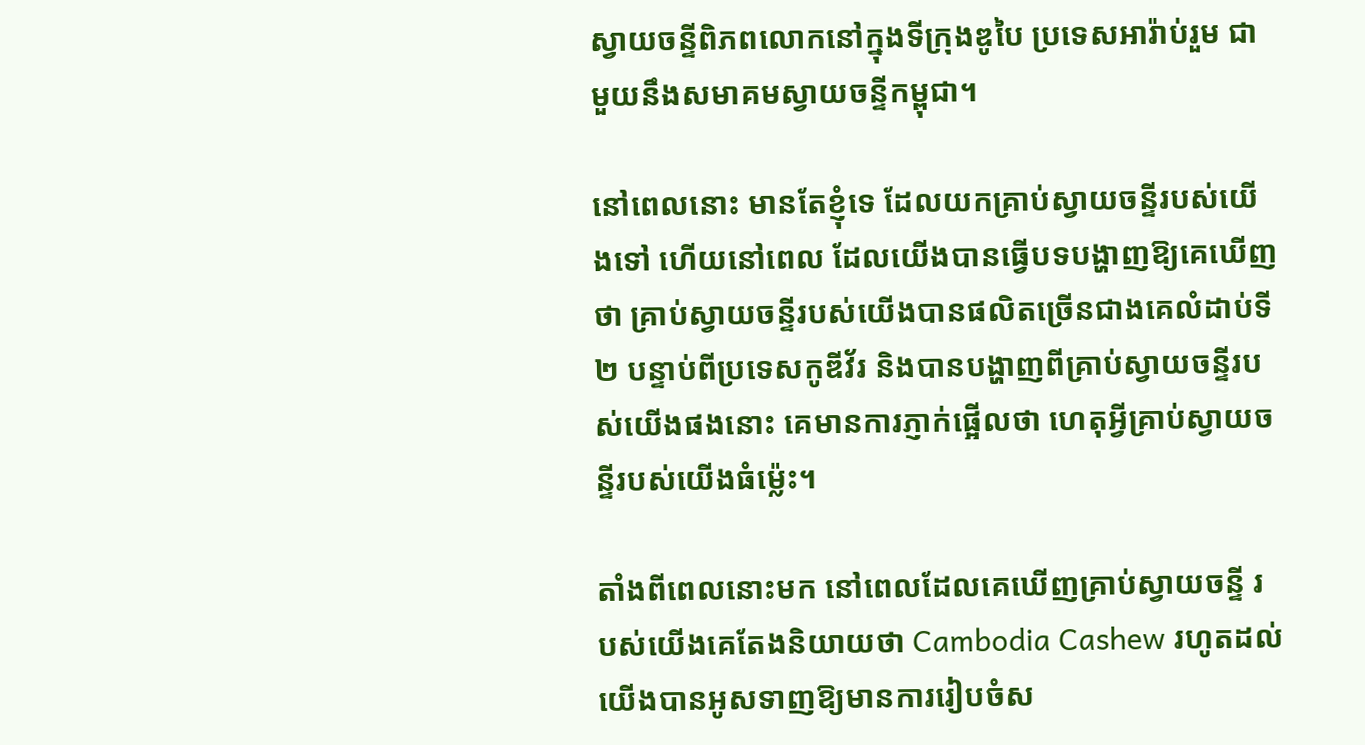ស្វាយចន្ទីពិភពលោកនៅក្នុងទីក្រុងឌូបៃ ប្រទេសអារ៉ាប់រួម ជាមួយនឹងសមាគមស្វាយចន្ទីកម្ពុជា។

នៅពេលនោះ មានតែខ្ញុំទេ ដែលយកគ្រាប់ស្វាយចន្ទីរបស់យើងទៅ ហើយនៅពេល ដែលយើងបានធ្វើបទបង្ហាញឱ្យគេឃើញថា គ្រាប់ស្វាយចន្ទីរបស់យើងបានផលិតច្រើនជាងគេលំដាប់ទី២ បន្ទាប់ពីប្រទេសកូឌីវ័រ និងបានបង្ហាញពីគ្រាប់ស្វាយចន្ទីរបស់យើងផងនោះ គេមានការភ្ញាក់ផ្អើលថា ហេតុអ្វីគ្រាប់ស្វាយចន្ទីរបស់យើងធំម្ល៉េះ។

តាំងពីពេលនោះមក នៅពេលដែលគេឃើញគ្រាប់ស្វាយចន្ទី របស់យើងគេតែងនិយាយថា Cambodia Cashew រហូតដល់យើងបានអូសទាញឱ្យមានការរៀបចំស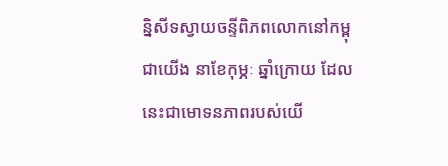ន្និសីទស្វាយចន្ទីពិភពលោកនៅកម្ពុជាយើង នាខែកុម្ភៈ ឆ្នាំក្រោយ ដែលនេះជាមោទនភាពរបស់យើ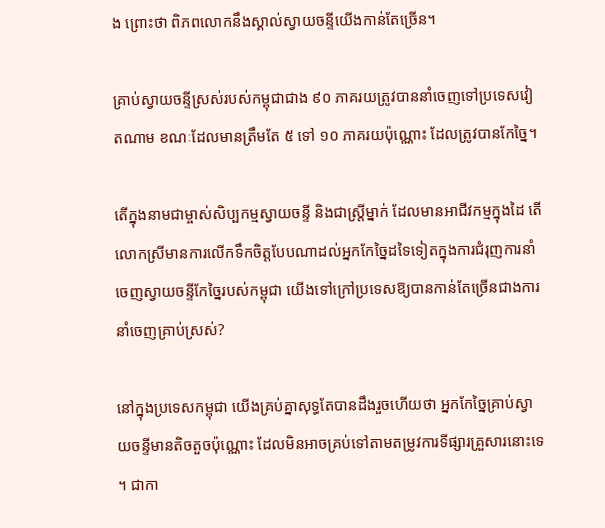ង ព្រោះថា ពិភពលោកនឹងស្គាល់ស្វាយចន្ទីយើងកាន់តែច្រើន។

គ្រាប់ស្វាយចន្ទីស្រស់របស់កម្ពុជាជាង ៩០ ភាគរយត្រូវបាននាំចេញទៅប្រទេសវៀតណាម ខណៈដែលមានត្រឹមតែ ៥ ទៅ ១០ ភាគរយប៉ុណ្ណោះ ដែលត្រូវបានកែច្នៃ។

តើក្នុងនាមជាម្ចាស់សិប្បកម្មស្វាយចន្ទី និងជាស្ត្រីម្នាក់ ដែលមានអាជីវកម្មក្នុងដៃ តើលោកស្រីមានការលើកទឹកចិត្តបែបណាដល់អ្នកកែច្នៃដទៃទៀតក្នុងការជំរុញការនាំចេញស្វាយចន្ទីកែច្នៃរបស់កម្ពុជា យើងទៅក្រៅប្រទេសឱ្យបានកាន់តែច្រើនជាងការនាំចេញគ្រាប់ស្រស់?

នៅក្នុងប្រទេសកម្ពុជា យើងគ្រប់គ្នាសុទ្ធតែបានដឹងរួចហើយថា អ្នកកែច្នៃគ្រាប់ស្វាយចន្ទីមានតិចតួចប៉ុណ្ណោះ ដែលមិនអាចគ្រប់ទៅតាមតម្រូវការទីផ្សារគ្រួសារនោះទេ។ ជាកា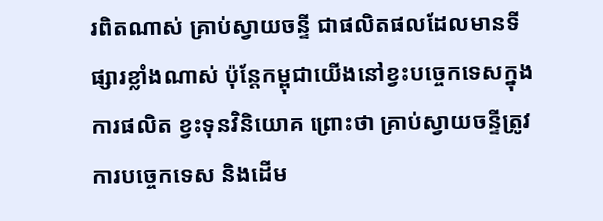រពិតណាស់ គ្រាប់ស្វាយចន្ទី ជាផលិតផលដែលមានទីផ្សារខ្លាំងណាស់ ប៉ុន្តែកម្ពុជាយើងនៅខ្វះបច្ចេកទេសក្នុងការផលិត ខ្វះទុនវិនិយោគ ព្រោះថា គ្រាប់ស្វាយចន្ទីត្រូវការបច្ចេកទេស និងដើម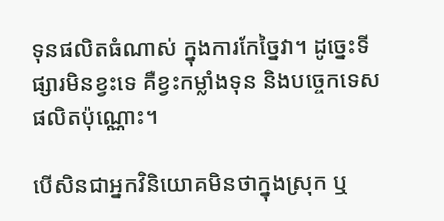ទុនផលិតធំណាស់ ក្នុងការកែច្នៃវា។ ដូច្នេះទីផ្សារមិនខ្វះទេ គឺខ្វះកម្លាំងទុន និងបច្ចេកទេសផលិតប៉ុណ្ណោះ។

បើសិនជាអ្នកវិនិយោគមិនថាក្នុងស្រុក ឬ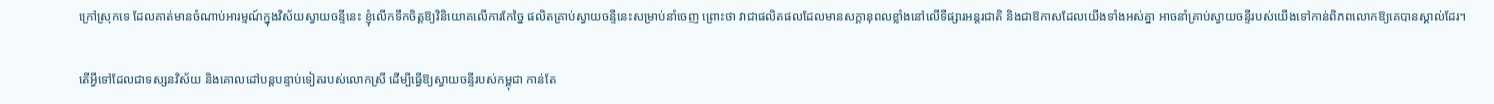ក្រៅស្រុកទេ ដែលគាត់មានចំណាប់អារម្មណ៍ក្នុងវិស័យស្វាយចន្ទីនេះ ខ្ញុំលើកទឹកចិត្តឱ្យវិនិយោគលើការកែច្នៃ ផលិតគ្រាប់ស្វាយចន្ទីនេះសម្រាប់នាំចេញ ព្រោះថា វាជាផលិតផលដែលមានសក្តានុពលខ្លាំងនៅលើទីផ្សារអន្តរជាតិ និងជាឱកាសដែលយើងទាំងអស់គ្នា អាចនាំគ្រាប់ស្វាយចន្ទីរបស់យើងទៅកាន់ពិភពលោកឱ្យគេបានស្គាល់ដែរ។

តើអ្វីទៅដែលជាទស្សនវិស័យ និងគោលដៅបន្តបន្ទាប់ទៀតរបស់លោកស្រី ដើម្បីធ្វើឱ្យស្វាយចន្ទីរបស់កម្ពុជា កាន់តែ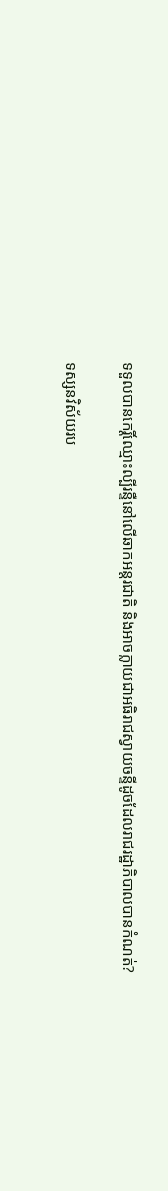ទទួលបានកេរ្តិ៍ឈ្មោះល្បីរន្ទឺនៅលើឆាកអន្តរជាតិ និងអាចក្លាយជាអធិរាជស្វាយចន្ទីដូចដែលរាជរដ្ឋាភិបាលបានកំណត់?

ទស្សនវិស័យរប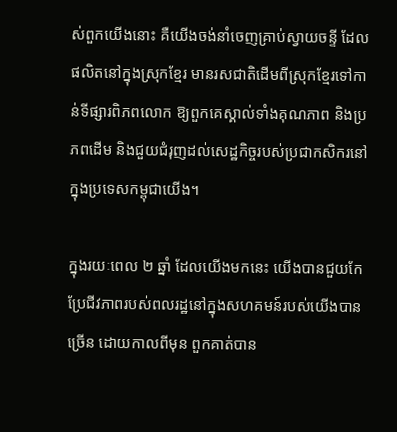ស់ពួកយើងនោះ គឺយើងចង់នាំចេញគ្រាប់ស្វាយចន្ទី ដែលផលិតនៅក្នុងស្រុកខ្មែរ មានរសជាតិដើមពីស្រុកខ្មែរទៅកាន់ទីផ្សារពិភពលោក ឱ្យពួកគេស្គាល់ទាំងគុណភាព និងប្រភពដើម និងជួយជំរុញដល់សេដ្ឋកិច្ចរបស់ប្រជាកសិករនៅក្នុងប្រទេសកម្ពុជាយើង។

ក្នុងរយៈពេល ២ ឆ្នាំ ដែលយើងមកនេះ យើងបានជួយកែប្រែជីវភាពរបស់ពលរដ្ឋនៅក្នុងសហគមន៍របស់យើងបានច្រើន ដោយកាលពីមុន ពួកគាត់បាន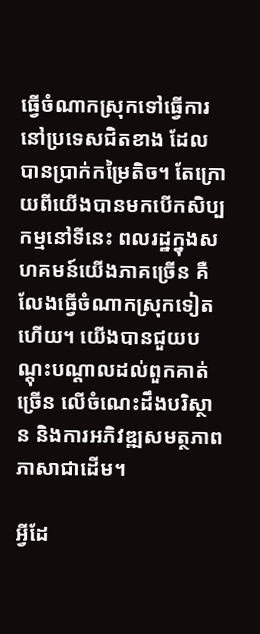ធ្វើចំណាកស្រុកទៅធ្វើការនៅប្រទេសជិតខាង ដែលបានប្រាក់កម្រៃតិច។ តែក្រោយពីយើងបានមកបើកសិប្បកម្មនៅទីនេះ ពលរដ្ឋក្នុងសហគមន៍យើងភាគច្រើន គឺលែងធ្វើចំណាកស្រុកទៀតហើយ។ យើងបានជួយបណ្តុះបណ្តាលដល់ពួកគាត់ច្រើន លើចំណេះដឹងបរិស្ថាន និងការអភិវឌ្ឍសមត្ថភាពភាសាជាដើម។

អ្វីដែ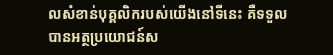លសំខាន់បុគ្គលិករបស់យើងនៅទីនេះ គឺទទួលបានអត្ថប្រយោជន៍ស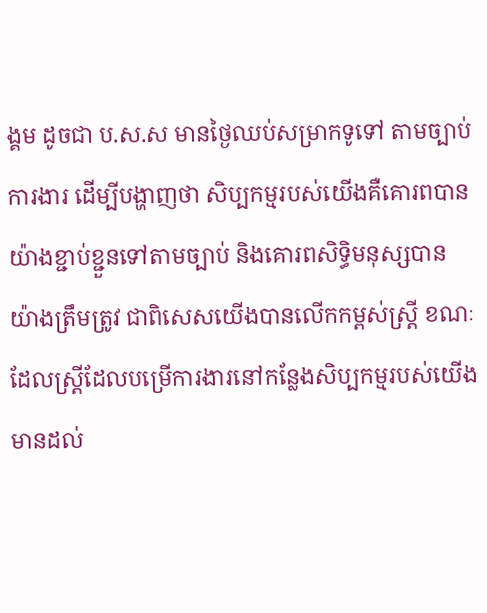ង្គម ដូចជា ប.ស.ស មានថ្ងៃឈប់សម្រាកទូទៅ តាមច្បាប់ការងារ ដើម្បីបង្ហាញថា សិប្បកម្មរបស់យើងគឺគោរពបានយ៉ាងខ្ជាប់ខ្ជួនទៅតាមច្បាប់ និងគោរពសិទ្ធិមនុស្សបានយ៉ាងត្រឹមត្រូវ ជាពិសេសយើងបានលើកកម្ពស់ស្ត្រី ខណៈដែលស្ត្រីដែលបម្រើការងារនៅកន្លែងសិប្បកម្មរបស់យើងមានដល់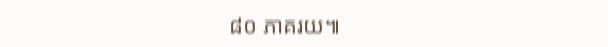៨០ ភាគរយ៕